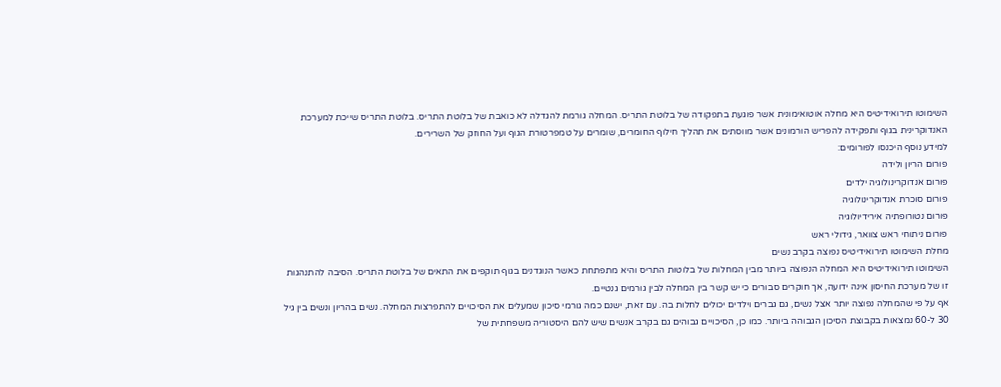השימוטו תירואידיטיס היא מחלה אוטואימונית אשר פוגעת בתפקודה של בלוטת התריס. המחלה גורמת להגדלה לא כואבת של בלוטת התריס. בלוטת התריס שייכת למערכת האנדוקרינית בגוף ותפקידה להפריש הורמונים אשר מווסתים את תהליך חילוף החומרים, שומרים על טמפרטורת הגוף ועל החוזק של השרירים.
למידע נוסף היכנסו לפורומים:
פורום הריון ולידה
פורום אנדוקרינולוגיה ילדים
פורום סוכרת אנדוקרינולוגיה
פורום נטורופתיה אירידיולוגיה
פורום ניתוחי ראש צוואר, גידולי ראש
מחלת השימוטו תירואידיטיס נפוצה בקרב נשים
השימוטו תירואידיטיס היא המחלה הנפוצה ביותר מבין המחלות של בלוטות התריס והיא מתפתחת כאשר הנוגדנים בגוף תוקפים את התאים של בלוטת התריס. הסיבה להתנהגות זו של מערכת החיסון אינה ידועה, אך חוקרים סבורים כי יש קשר בין המחלה לבין גורמים גנטיים.
אף על פי שהמחלה נפוצה יותר אצל נשים, גם גברים וילדים יכולים לחלות בה. עם זאת, ישנם כמה גורמי סיכון שמעלים את הסיכויים להתפרצות המחלה. נשים בהריון ונשים בין גיל 30 ל-60 נמצאות בקבוצת הסיכון הגבוהה ביותר. כמו כן, הסיכויים גבוהים גם בקרב אנשים שיש להם היסטוריה משפחתית של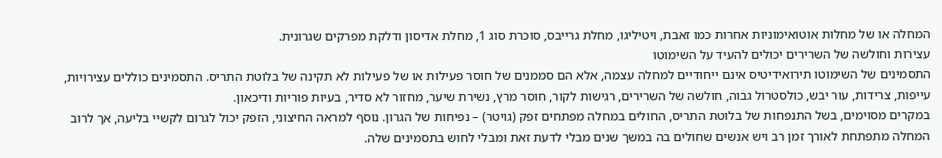המחלה או של מחלות אוטואימוניות אחרות כמו זאבת, ויטיליגו, מחלת גרייבס, סוכרת סוג 1, מחלת אדיסון ודלקת מפרקים שגרונית.
עצירות וחולשה של השרירים יכולים להעיד על השימוטו
התסמינים של השימוטו תירואידיטיס אינם ייחודיים למחלה עצמה, אלא הם סממנים של חוסר פעילות או של פעילות לא תקינה של בלוטת התריס. התסמינים כוללים עצירויות, עייפות, צרידות, עור יבש, כולסטרול גבוה, חולשה של השרירים, רגישות לקור, חוסר מרץ, נשירת שיער, מחזור לא סדיר, בעיות פוריות ודיכאון.
במקרים מסוימים, בשל התנפחות של בלוטת התריס, החולים במחלה מפתחים זפק (גויטר) – נפיחות של הגרון. נוסף למראה החיצוני, הזפק יכול לגרום לקשיי בליעה, אך לרוב המחלה מתפתחת לאורך זמן רב ויש אנשים שחולים בה במשך שנים מבלי לדעת זאת ומבלי לחוש בתסמינים שלה.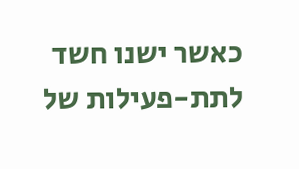כאשר ישנו חשד לתת-פעילות של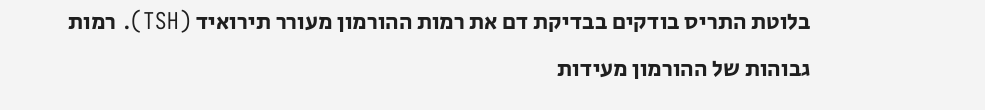בלוטת התריס בודקים בבדיקת דם את רמות ההורמון מעורר תירואיד (TSH). רמות גבוהות של ההורמון מעידות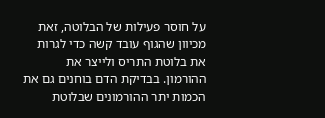על חוסר פעילות של הבלוטה, זאת מכיוון שהגוף עובד קשה כדי לגרות את בלוטת התריס ולייצר את ההורמון. בבדיקת הדם בוחנים גם את הכמות יתר ההורמונים שבלוטת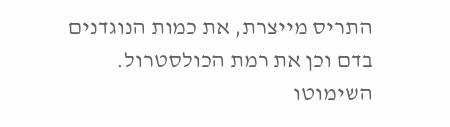התריס מייצרת, את כמות הנוגדנים בדם וכן את רמת הכולסטרול.
השימוטו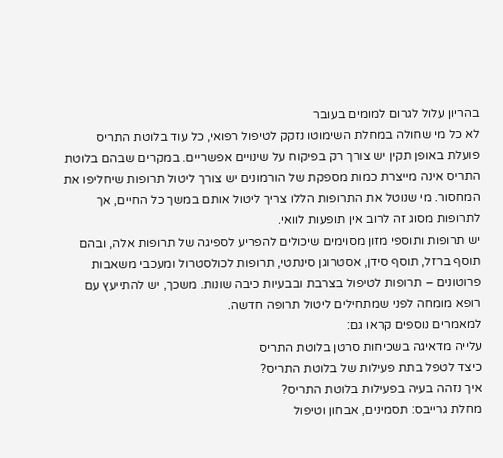בהריון עלול לגרום למומים בעובר
לא כל מי שחולה במחלת השימוטו נזקק לטיפול רפואי, כל עוד בלוטת התריס פועלת באופן תקין יש צורך רק בפיקוח על שינויים אפשריים. במקרים שבהם בלוטת התריס אינה מייצרת כמות מספקת של הורמונים יש צורך ליטול תרופות שיחליפו את המחסור. מי שנוטל את התרופות הללו צריך ליטול אותם במשך כל החיים, אך לתרופות מסוג זה לרוב אין תופעות לוואי.
יש תרופות ותוספי מזון מסוימים שיכולים להפריע לספיגה של תרופות אלה, ובהם תוסף ברזל, תוסף סידן, אסטרוגן סינתטי, תרופות לכולסטרול ומעכבי משאבות פרוטונים – תרופות לטיפול בצרבת ובבעיות כיבה שונות. משכך, יש להתייעץ עם רופא מומחה לפני שמתחילים ליטול תרופה חדשה.
למאמרים נוספים קראו גם:
עלייה מדאיגה בשכיחות סרטן בלוטת התריס
כיצד לטפל בתת פעילות של בלוטת התריס?
איך נזהה בעיה בפעילות בלוטת התריס?
מחלת גרייבס: תסמינים, אבחון וטיפול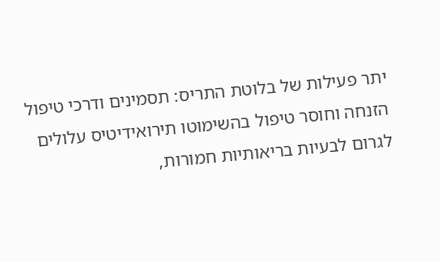יתר פעילות של בלוטת התריס: תסמינים ודרכי טיפול
הזנחה וחוסר טיפול בהשימוטו תירואידיטיס עלולים לגרום לבעיות בריאותיות חמורות,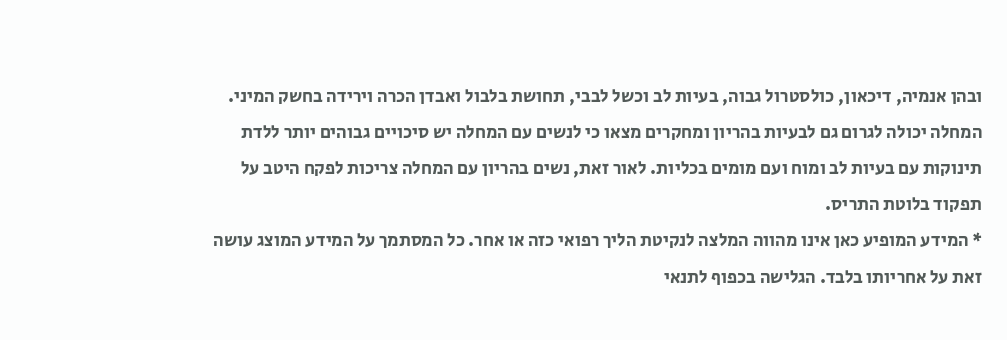ובהן אנמיה, דיכאון, כולסטרול גבוה, בעיות לב וכשל לבבי, תחושת בלבול ואבדן הכרה וירידה בחשק המיני. המחלה יכולה לגרום גם לבעיות בהריון ומחקרים מצאו כי לנשים עם המחלה יש סיכויים גבוהים יותר ללדת תינוקות עם בעיות לב ומוח ועם מומים בכליות. לאור זאת, נשים בהריון עם המחלה צריכות לפקח היטב על תפקוד בלוטת התריס.
* המידע המופיע כאן אינו מהווה המלצה לנקיטת הליך רפואי כזה או אחר. כל המסתמך על המידע המוצג עושה זאת על אחריותו בלבד. הגלישה בכפוף לתנאי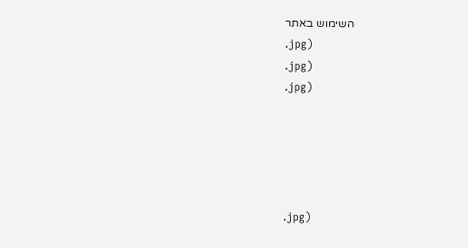השימוש באתר
.jpg)
.jpg)
.jpg)





.jpg)